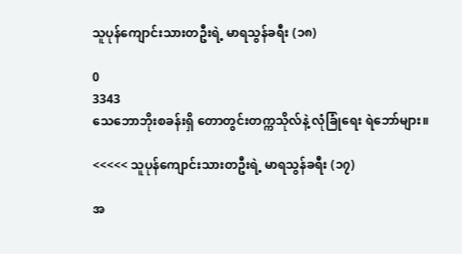သူပုန်ကျောင်းသားတဦးရဲ့ မာရသွန်ခရီး (၁၈)

0
3343
သေဘောဘိုးစခန်းရှိ တောတွင်းတက္ကသိုလ်နဲ့ လုံခြုံရေး ရဲဘော်များ။

<<<<< သူပုန်ကျောင်းသားတဦးရဲ့ မာရသွန်ခရီး (၁၇)

အ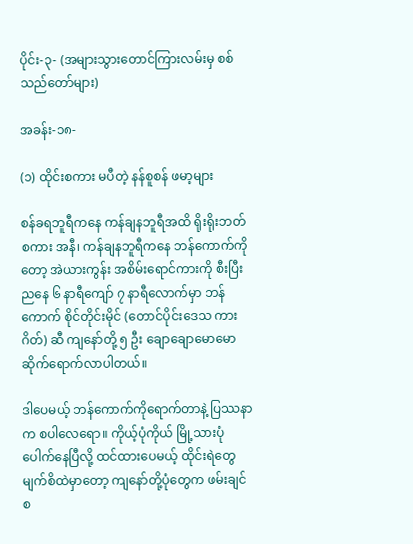ပိုင်း-၃- (အများသွားတောင်ကြားလမ်းမှ စစ်သည်တော်များ)

အခန်း-၁၈-

(၁) ထိုင်းစကား မပီတဲ့ နန်စူစန် ဖမာ့များ

စန်ခရဘူရီကနေ ကန်ချနဘူရီအထိ ရိုးရိုးဘတ်စကား အနီ၊ ကန်ချနဘူရီကနေ ဘန်ကောက်ကိုတော့ အဲယားကွန်း အစိမ်းရောင်ကားကို စီးပြီး ညနေ ၆ နာရီကျော် ၇ နာရီလောက်မှာ ဘန်ကောက် စိုင်တိုင်းမိုင် (တောင်ပိုင်းဒေသ ကားဂိတ်) ဆီ ကျနော်တို့ ၅ ဦး ချောချောမောမော ဆိုက်ရောက်လာပါတယ်။

ဒါပေမယ့် ဘန်ကောက်ကိုရောက်တာနဲ့ ပြဿနာက စပါလေရော။ ကိုယ့်ပုံကိုယ် မြို့သားပုံပေါက်နေပြီလို့ ထင်ထားပေမယ့် ထိုင်းရဲတွေ မျက်စိထဲမှာတော့ ကျနော်တို့ပုံတွေက ဖမ်းချင်စ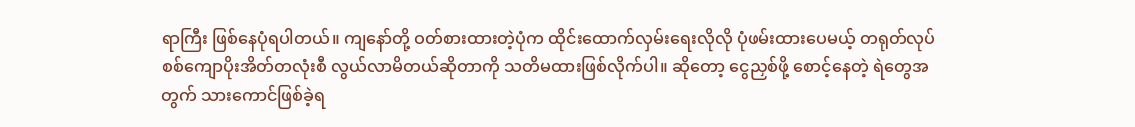ရာကြီး ဖြစ်နေပုံရပါတယ်။ ကျနော်တို့ ဝတ်စားထားတဲ့ပုံက ထိုင်းထောက်လှမ်းရေးလိုလို ပုံဖမ်းထားပေမယ့် တရုတ်လုပ် စစ်ကျောပိုးအိတ်တလုံးစီ လွယ်လာမိတယ်ဆိုတာကို သတိမထားဖြစ်လိုက်ပါ။ ဆိုတော့ ငွေညှစ်ဖို့ စောင့်နေတဲ့ ရဲတွေအတွက် သားကောင်ဖြစ်ခဲ့ရ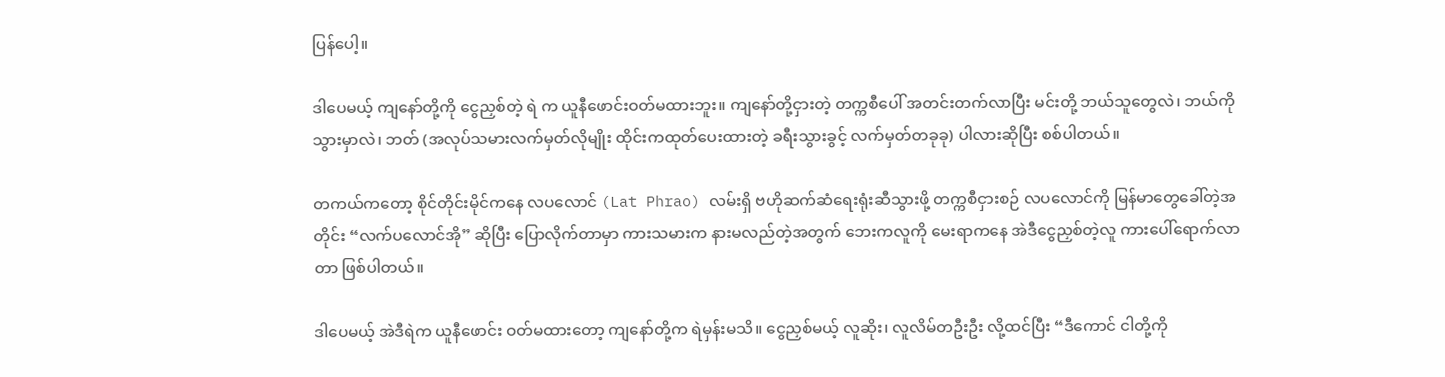ပြန်ပေါ့။

ဒါပေမယ့် ကျနော်တို့ကို ငွေညှစ်တဲ့ ရဲ က ယူနီဖောင်းဝတ်မထားဘူး။ ကျနော်တို့ငှားတဲ့ တက္ကစီပေါ် အတင်းတက်လာပြီး မင်းတို့ ဘယ်သူတွေလဲ၊ ဘယ်ကိုသွားမှာလဲ၊ ဘတ် (အလုပ်သမားလက်မှတ်လိုမျိုး ထိုင်းကထုတ်ပေးထားတဲ့ ခရီးသွားခွင့် လက်မှတ်တခုခု) ပါလားဆိုပြီး စစ်ပါတယ်။

တကယ်ကတော့ စိုင်တိုင်းမိုင်ကနေ လပလောင် (Lat Phrao) လမ်းရှိ ဗဟိုဆက်ဆံရေးရုံးဆီသွားဖို့ တက္ကစီငှားစဉ် လပလောင်ကို မြန်မာတွေခေါ်တဲ့အတိုင်း “လက်ပလောင်အို” ဆိုပြီး ပြောလိုက်တာမှာ ကားသမားက နားမလည်တဲ့အတွက် ဘေးကလူကို မေးရာကနေ အဲဒီငွေညှစ်တဲ့လူ ကားပေါ်ရောက်လာတာ ဖြစ်ပါတယ်။

ဒါပေမယ့် အဲဒီရဲက ယူနီဖောင်း ဝတ်မထားတော့ ကျနော်တို့က ရဲမှန်းမသိ။ ငွေညှစ်မယ့် လူဆိုး၊ လူလိမ်တဦးဦး လို့ထင်ပြီး “ဒီကောင် ငါတို့ကို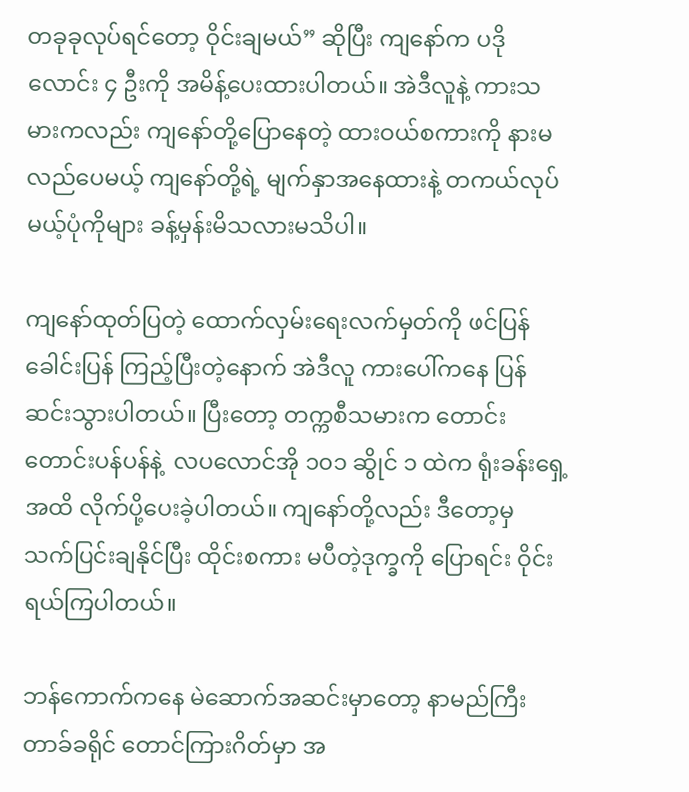တခုခုလုပ်ရင်တော့ ဝိုင်းချမယ်” ဆိုပြီး ကျနော်က ပဒိုလောင်း ၄ ဦးကို အမိန့်ပေးထားပါတယ်။ အဲဒီလူနဲ့ ကားသမားကလည်း ကျနော်တို့ပြောနေတဲ့ ထားဝယ်စကားကို နားမလည်ပေမယ့် ကျနော်တို့ရဲ့ မျက်နှာအနေထားနဲ့ တကယ်လုပ်မယ့်ပုံကိုများ ခန့်မှန်းမိသလားမသိပါ။

ကျနော်ထုတ်ပြတဲ့ ထောက်လှမ်းရေးလက်မှတ်ကို ဖင်ပြန်ခေါင်းပြန် ကြည့်ပြီးတဲ့နောက် အဲဒီလူ ကားပေါ်ကနေ ပြန်ဆင်းသွားပါတယ်။ ပြီးတော့ တက္ကစီသမားက တောင်းတောင်းပန်ပန်နဲ့  လပလောင်အို ၁၀၁ ဆွိုင် ၁ ထဲက ရုံးခန်းရှေ့အထိ လိုက်ပို့ပေးခဲ့ပါတယ်။ ကျနော်တို့လည်း ဒီတော့မှ သက်ပြင်းချနိုင်ပြီး ထိုင်းစကား မပီတဲ့ဒုက္ခကို ပြောရင်း ဝိုင်းရယ်ကြပါတယ်။

ဘန်ကောက်ကနေ မဲဆောက်အဆင်းမှာတော့ နာမည်ကြီး တာခ်ခရိုင် တောင်ကြားဂိတ်မှာ အ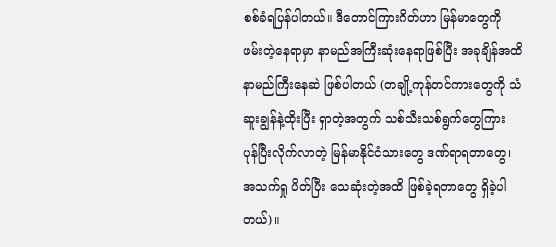စစ်ခံရပြန်ပါတယ်။ ဒီတောင်ကြားဂိတ်ဟာ မြန်မာတွေကို ဖမ်းတဲ့နေရာမှာ နာမည်အကြီးဆုံးနေရာဖြစ်ပြီး အခုချိန်အထိ နာမည်ကြီးနေဆဲ ဖြစ်ပါတယ် (တချို့ကုန်တင်ကားတွေကို သံဆူးချွန်နဲ့ထိုးပြီး ရှာတဲ့အတွက် သစ်သီးသစ်ရွက်တွေကြား ပုန်ပြီးလိုက်လာတဲ့ မြန်မာနိုင်ငံသားတွေ ဒဏ်ရာရတာတွေ၊ အသက်ရှု ပိတ်ပြီး သေဆုံးတဲ့အထိ ဖြစ်ခဲ့ရတာတွေ ရှိခဲ့ပါတယ်)။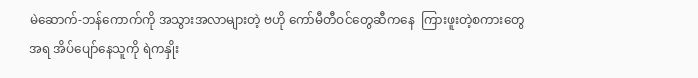မဲဆောက်-ဘန်ကောက်ကို အသွားအလာများတဲ့ ဗဟို ကော်မီတီဝင်တွေဆီကနေ  ကြားဖူးတဲ့စကားတွေအရ အိပ်ပျော်နေသူကို ရဲကနှိုး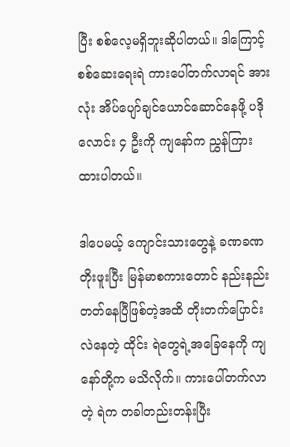ပြီး စစ်လေ့မရှိဘူးဆိုပါတယ်။ ဒါကြောင့် စစ်ဆေးရေးရဲ ကားပေါ်တက်လာရင် အားလုံး အိပ်ပျော်ချင်ယောင်ဆောင်နေဖို့ ပဒိုလောင်း ၄ ဦးကို ကျနော်က ညွှန်ကြားထားပါတယ်။

ဒါပေမယ့် ကျောင်းသားတွေနဲ့ ခဏခဏ တိုးဖူးပြီး မြန်မာစကားတောင် နည်းနည်းတတ်နေပြီဖြစ်တဲ့အထိ တိုးတက်ပြောင်းလဲနေတဲ့ ထိုင်း ရဲတွေရဲ့အခြေနေကို ကျနော်တို့က မသိလိုက်။ ကားပေါ်တက်လာတဲ့ ရဲက တခါတည်းတန်းပြီး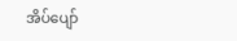အိပ်ပျော်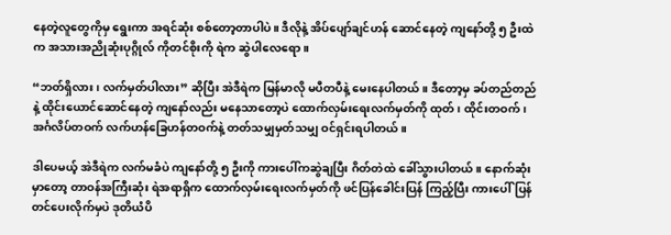နေတဲ့လူတွေကိုမှ ရွေးကာ အရင်ဆုံး စစ်တော့တာပါပဲ။ ဒီလိုနဲ့ အိပ်ပျော်ချင်ဟန် ဆောင်နေတဲ့ ကျနော်တို့ ၅ ဦးထဲက အသားအညိုဆုံးပုဂ္ဂိုလ် ကိုတင်စိုးကို ရဲက ဆွဲပါလေရော။

“ဘတ်ရှိလား၊ လက်မှတ်ပါလား” ဆိုပြီး အဲဒီရဲက မြန်မာလို မပီတပီနဲ့ မေးနေပါတယ်။ ဒီတော့မှ ခပ်တည်တည်နဲ့ ထိုင်းယောင်ဆောင်နေတဲ့ ကျနော်လည်း မနေသာတော့ပဲ ထောက်လှမ်းရေးလက်မှတ်ကို ထုတ်၊ ထိုင်းတဝက်၊ အင်္ဂလိပ်တဝက် လက်ဟန်ခြေဟန်တဝက်နဲ့ တတ်သမျှမှတ်သမျှ ဝင်ရှင်းရပါတယ်။

ဒါပေမယ့် အဲဒီရဲက လက်မခံပဲ ကျနော်တို့ ၅ ဦးကို ကားပေါ်ကဆွဲချပြီး ဂိတ်တဲထဲ ခေါ်သွားပါတယ်။ နောက်ဆုံးမှာတော့ တာဝန်အကြီးဆုံး ရဲအရာရှိက ထောက်လှမ်းရေးလက်မှတ်ကို ဖင်ပြန်ခေါင်းပြန် ကြည့်ပြီး ကားပေါ်ပြန် တင်ပေးလိုက်မှပဲ ဒုတိယံပိ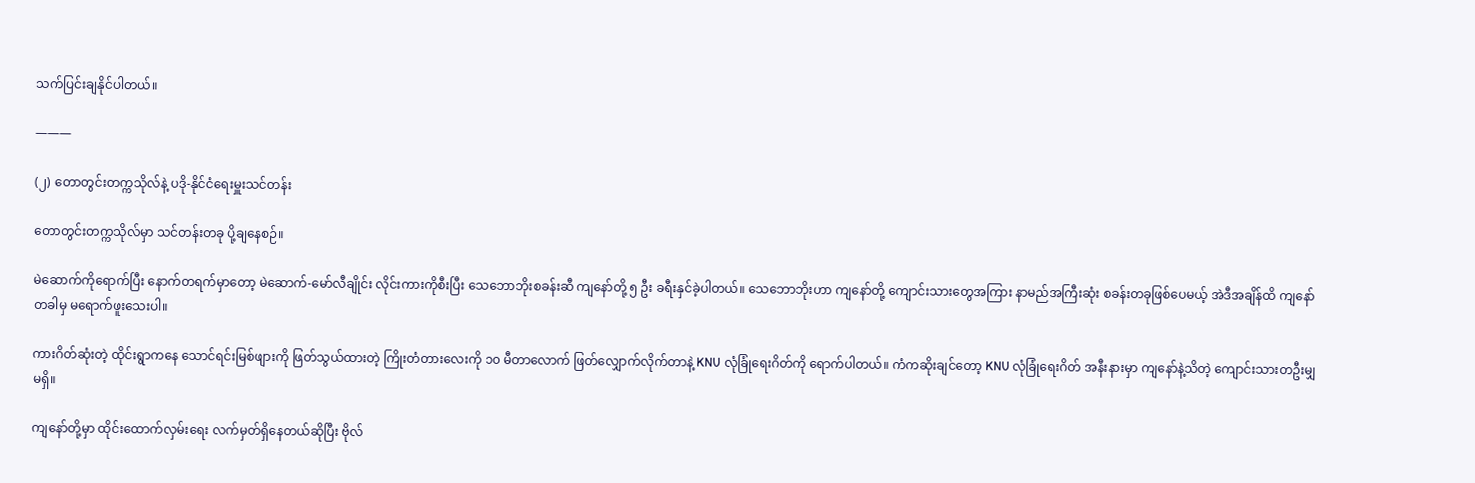သက်ပြင်းချနိုင်ပါတယ်။

———

(၂) တောတွင်းတက္ကသိုလ်နဲ့ ပဒို-နိုင်ငံရေးမှူးသင်တန်း

တောတွင်းတက္ကသိုလ်မှာ သင်တန်းတခု ပို့ချနေစဉ်။

မဲဆောက်ကိုရောက်ပြီး နောက်တရက်မှာတော့ မဲဆောက်-မော်လီချိုင်း လိုင်းကားကိုစီးပြီး သေဘောဘိုးစခန်းဆီ ကျနော်တို့ ၅ ဦး ခရီးနှင်ခဲ့ပါတယ်။ သေဘောဘိုးဟာ ကျနော်တို့ ကျောင်းသားတွေအကြား နာမည်အကြီးဆုံး စခန်းတခုဖြစ်ပေမယ့် အဲဒီအချိန်ထိ ကျနော်တခါမှ မရောက်ဖူးသေးပါ။

ကားဂိတ်ဆုံးတဲ့ ထိုင်းရွာကနေ သောင်ရင်းမြစ်ဖျားကို ဖြတ်သွယ်ထားတဲ့ ကြိုးတံတားလေးကို ၁၀ မီတာလောက် ဖြတ်လျှောက်လိုက်တာနဲ့ KNU လုံခြုံရေးဂိတ်ကို ရောက်ပါတယ်။ ကံကဆိုးချင်တော့ KNU လုံခြုံရေးဂိတ် အနီးနားမှာ ကျနော်နဲ့သိတဲ့ ကျောင်းသားတဦးမျှမရှိ။

ကျနော်တို့မှာ ထိုင်းထောက်လှမ်းရေး လက်မှတ်ရှိနေတယ်ဆိုပြီး ဗိုလ်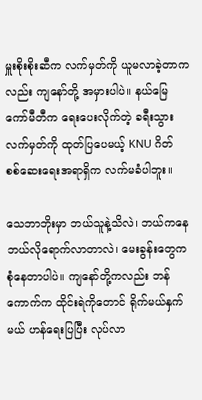မှူးစိုးစိုးဆီက လက်မှတ်ကို ယူမလာခဲ့တာကလည်း ကျနော်တို့ အမှားပါပဲ။ နယ်မြေကော်မီတီက ရေးပေးလိုက်တဲ့ ခရီးသွားလက်မှတ်ကို ထုတ်ပြပေမယ့် KNU ဂိတ် စစ်ဆေးရေးအရာရှိက လက်မခံပါဘူး။

သေဘာဘိုးမှာ ဘယ်သူနဲ့သိလဲ၊ ဘယ်ကနေ ဘယ်လိုရောက်လာတာလဲ၊ မေးခွန်းတွေက စုံနေတာပါပဲ။ ကျနော်တို့ကလည်း ဘန်ကောက်က ထိုင်းရဲကိုတောင် ရိုက်မယ်နှက်မယ် ဟန်ရေးပြပြီး လုပ်လာ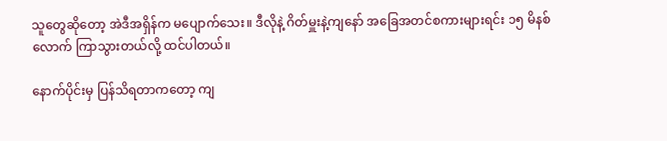သူတွေဆိုတော့ အဲဒီအရှိန်က မပျောက်သေး။ ဒီလိုနဲ့ ဂိတ်မှူးနဲ့ကျနော် အခြေအတင်စကားများရင်း ၁၅ မိနစ်လောက် ကြာသွားတယ်လို့ ထင်ပါတယ်။

နောက်ပိုင်းမှ ပြန်သိရတာကတော့ ကျ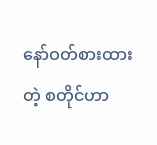နော်ဝတ်စားထားတဲ့ စတိုင်ဟာ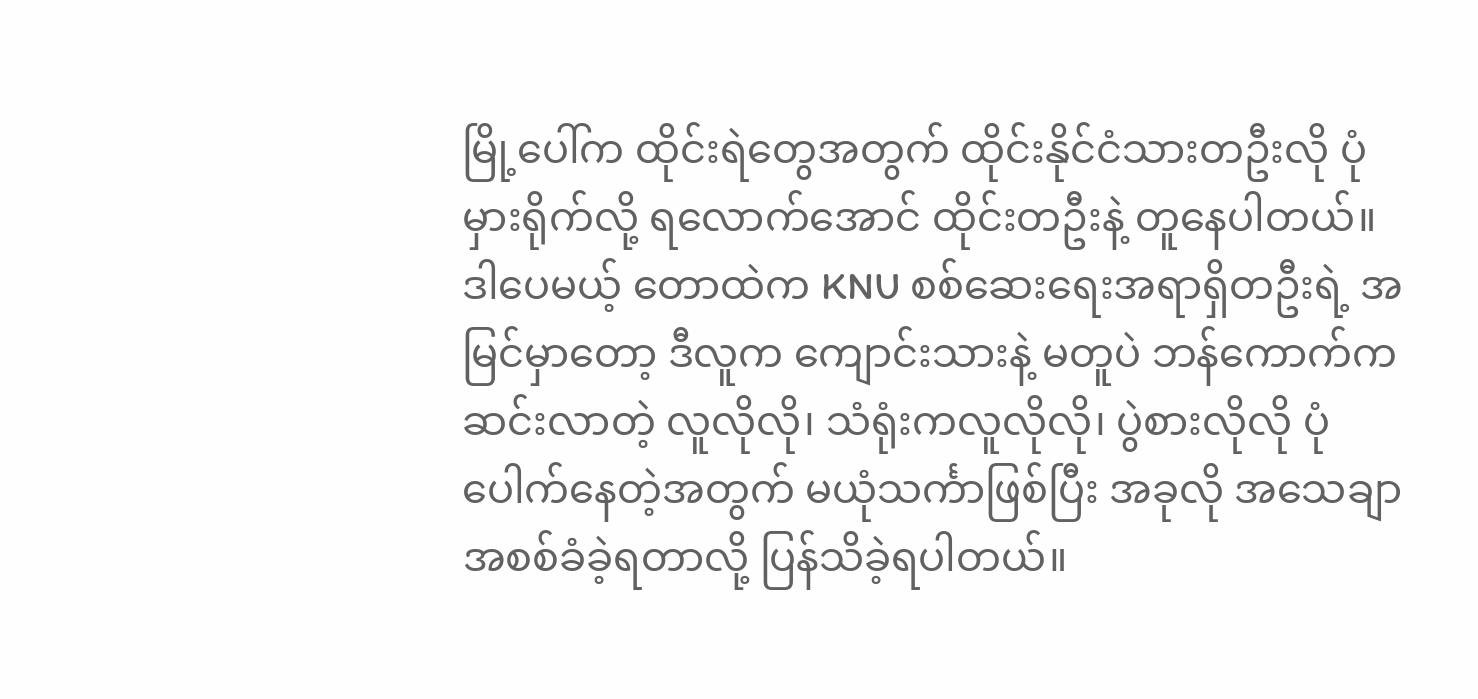မြို့ပေါ်က ထိုင်းရဲတွေအတွက် ထိုင်းနိုင်ငံသားတဦးလို ပုံမှားရိုက်လို့ ရလောက်အောင် ထိုင်းတဦးနဲ့ တူနေပါတယ်။ ဒါပေမယ့် တောထဲက KNU စစ်ဆေးရေးအရာရှိတဦးရဲ့ အမြင်မှာတော့ ဒီလူက ကျောင်းသားနဲ့ မတူပဲ ဘန်ကောက်က ဆင်းလာတဲ့ လူလိုလို၊ သံရုံးကလူလိုလို၊ ပွဲစားလိုလို ပုံပေါက်နေတဲ့အတွက် မယုံသင်္ကာဖြစ်ပြီး အခုလို အသေချာအစစ်ခံခဲ့ရတာလို့ ပြန်သိခဲ့ရပါတယ်။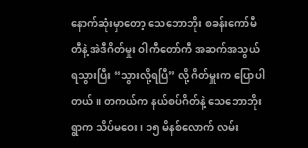နောက်ဆုံးမှာတော့ သေဘောဘိုး စခန်းကော်မီတီနဲ့ အဲဒီဂိတ်မှုး ဝါကီတော်ကီ အဆက်အသွယ် ရသွားပြီး “သွားလို့ရပြီ” လို့ ဂိတ်မှူးက ပြောပါတယ်။ တကယ်က နယ်စပ်ဂိတ်နဲ့ သေဘောဘိုးရွာက သိပ်မဝေး၊ ၁၅ မိနစ်လောက် လမ်း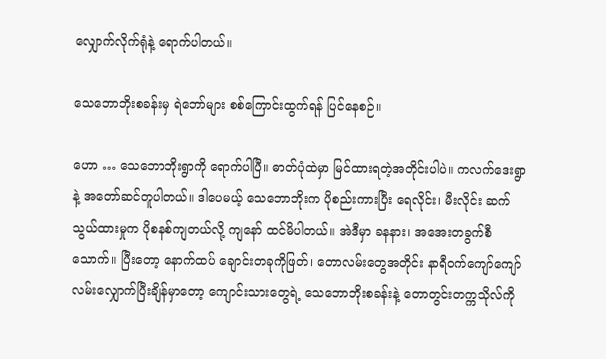လျှောက်လိုက်ရုံနဲ့ ရောက်ပါတယ်။

သေဘောဘိုးစခန်းမှ ရဲဘော်များ စစ်ကြောင်းထွက်ရန် ပြင်နေစဉ်။

ဟော … သေဘောဘိုးရွာကို ရောက်ပါပြီ။ ဓာတ်ပုံထဲမှာ မြင်ထားရတဲ့အတိုင်းပါပဲ။ ကလက်ဒေးရွာနဲ့ အတော်ဆင်တူပါတယ်။ ဒါပေမယ့် သေဘောဘိုးက ပိုစည်းကားပြီး ရေလိုင်း၊ မီးလိုင်း ဆက်သွယ်ထားမှုက ပိုစနစ်ကျတယ်လို့ ကျနော် ထင်မိပါတယ်။ အဲဒီမှာ ခနနား၊ အအေးတခွက်စီသောက်။ ပြီးတော့ နောက်ထပ် ချောင်းတခုကိုဖြတ်၊ တောလမ်းတွေအတိုင်း နာရီဝက်ကျော်ကျော် လမ်းလျှောက်ပြီးချိန်မှာတော့ ကျောင်းသားတွေရဲ့ သေဘောဘိုးစခန်းနဲ့ တောတွင်းတက္ကသိုလ်ကို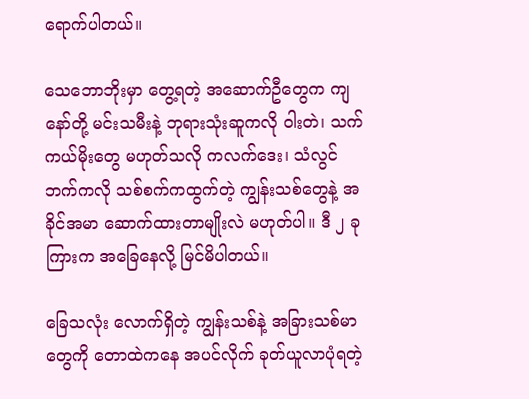ရောက်ပါတယ်။

သေဘောဘိုးမှာ တွေ့ရတဲ့ အဆောက်ဦတွေက ကျနော်တို့ မင်းသမီးနဲ့ ဘုရားသုံးဆူကလို ဝါးတဲ၊ သက်ကယ်မိုးတွေ မဟုတ်သလို ကလက်ဒေး၊ သံလွင်ဘက်ကလို သစ်စက်ကထွက်တဲ့ ကျွန်းသစ်တွေနဲ့ အခိုင်အမာ ဆောက်ထားတာမျိုးလဲ မဟုတ်ပါ။ ဒီ ၂ ခုကြားက အခြေနေလို့ မြင်မိပါတယ်။

ခြေသလုံး လောက်ရှိတဲ့ ကျွန်းသစ်နဲ့ အခြားသစ်မာတွေကို တောထဲကနေ အပင်လိုက် ခုတ်ယူလာပုံရတဲ့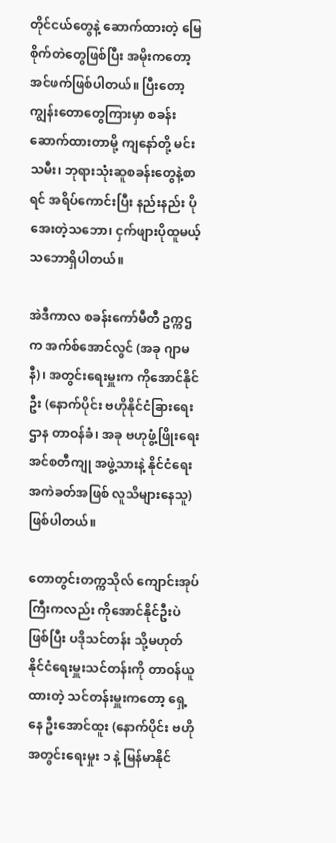တိုင်ငယ်တွေနဲ့ ဆောက်ထားတဲ့ မြေစိုက်တဲတွေဖြစ်ပြီး အမိုးကတော့ အင်ဖက်ဖြစ်ပါတယ်။ ပြီးတော့ ကျွန်းတောတွေကြားမှာ စခန်းဆောက်ထားတာမို့ ကျနော်တို့ မင်းသမီး၊ ဘုရားသုံးဆူစခန်းတွေနဲ့စာရင် အရိပ်ကောင်းပြီး နည်းနည်း ပိုအေးတဲ့သဘော၊ ငှက်ဖျားပိုထူမယ့်သဘောရှိပါတယ်။

အဲဒီကာလ စခန်းကော်မီတီ ဥက္ကဌက အက်စ်အောင်လွင် (အခု ဂျာမနီ)၊ အတွင်းရေးမှူးက ကိုအောင်နိုင်ဦး (နောက်ပိုင်း ဗဟိုနိုင်ငံခြားရေးဌာန တာဝန်ခံ၊ အခု ဗဟုဖွံ့ဖြိုးရေးအင်စတီကျု အဖွဲ့သားနဲ့ နိုင်ငံရေးအကဲခတ်အဖြစ် လူသိများနေသူ) ဖြစ်ပါတယ်။

တောတွင်းတက္ကသိုလ် ကျောင်းအုပ်ကြီးကလည်း ကိုအောင်နိုင်ဦးပဲဖြစ်ပြီး ပဒိုသင်တန်း သို့မဟုတ် နိုင်ငံရေးမှူးသင်တန်းကို တာဝန်ယူထားတဲ့ သင်တန်းမှူးကတော့ ရှေ့နေ ဦးအောင်ထူး (နောက်ပိုင်း ဗဟိုအတွင်းရေးမှုး ၁ နဲ့ မြန်မာနိုင်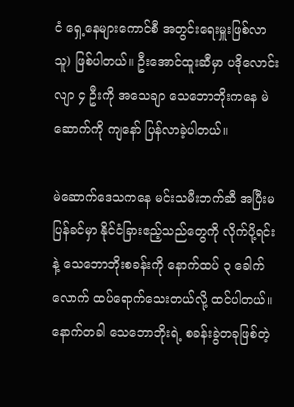ငံ ရှေ့နေများကောင်စီ အတွင်းရေးမှူးဖြစ်လာသူ) ဖြစ်ပါတယ်။ ဦးအောင်ထူးဆီမှာ ပဒိုလောင်းလျာ ၄ ဦးကို အသေချာ သေဘောဘိုးကနေ မဲဆောက်ကို ကျနော် ပြန်လာခဲ့ပါတယ်။

မဲဆောက်ဒေသကနေ မင်းသမီးဘက်ဆီ အပြီးမပြန်ခင်မှာ နိုင်ငံခြားဧည့်သည်တွေကို လိုက်ပို့ရင်းနဲ့ သေဘောဘိုးစခန်းကို နောက်ထပ် ၃ ခေါက်လောက် ထပ်ရောက်သေးတယ်လို့ ထင်ပါတယ်။ နောက်တခါ သေဘောဘိုးရဲ့ စခန်းခွဲတခုဖြစ်တဲ့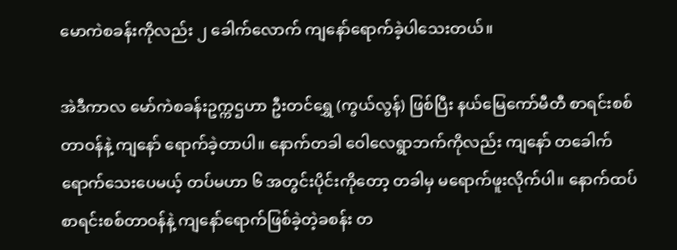မောကဲစခန်းကိုလည်း ၂ ခေါက်လောက် ကျနော်ရောက်ခဲ့ပါသေးတယ်။

အဲဒီကာလ မော်ကဲစခန်းဥက္ကဌဟာ ဦးတင်ရွှေ (ကွယ်လွန်) ဖြစ်ပြီး နယ်မြေကော်မီတီ စာရင်းစစ်တာဝန်နဲ့ ကျနော် ရောက်ခဲ့တာပါ။ နောက်တခါ ဝေါလေရွာဘက်ကိုလည်း ကျနော် တခေါက်ရောက်သေးပေမယ့် တပ်မဟာ ၆ အတွင်းပိုင်းကိုတော့ တခါမှ မရောက်ဖူးလိုက်ပါ။ နောက်ထပ် စာရင်းစစ်တာဝန်နဲ့ ကျနော်ရောက်ဖြစ်ခဲ့တဲ့ခစန်း တ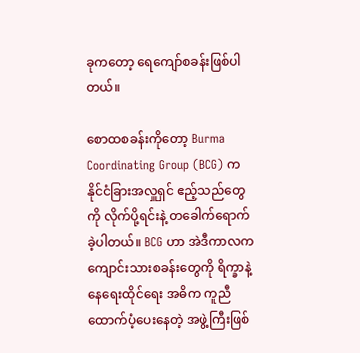ခုကတော့ ရေကျော်စခန်းဖြစ်ပါတယ်။

စောထစခန်းကိုတော့ Burma Coordinating Group (BCG) က နိုင်ငံခြားအလှူရှင် ဧည့်သည်တွေကို လိုက်ပို့ရင်းနဲ့ တခေါက်ရောက်ခဲ့ပါတယ်။ BCG ဟာ အဲဒီကာလက ကျောင်းသားစခန်းတွေကို ရိက္ခာနဲ့ နေရေးထိုင်ရေး အဓိက ကူညီထောက်ပံ့ပေးနေတဲ့ အဖွဲ့ကြီးဖြစ်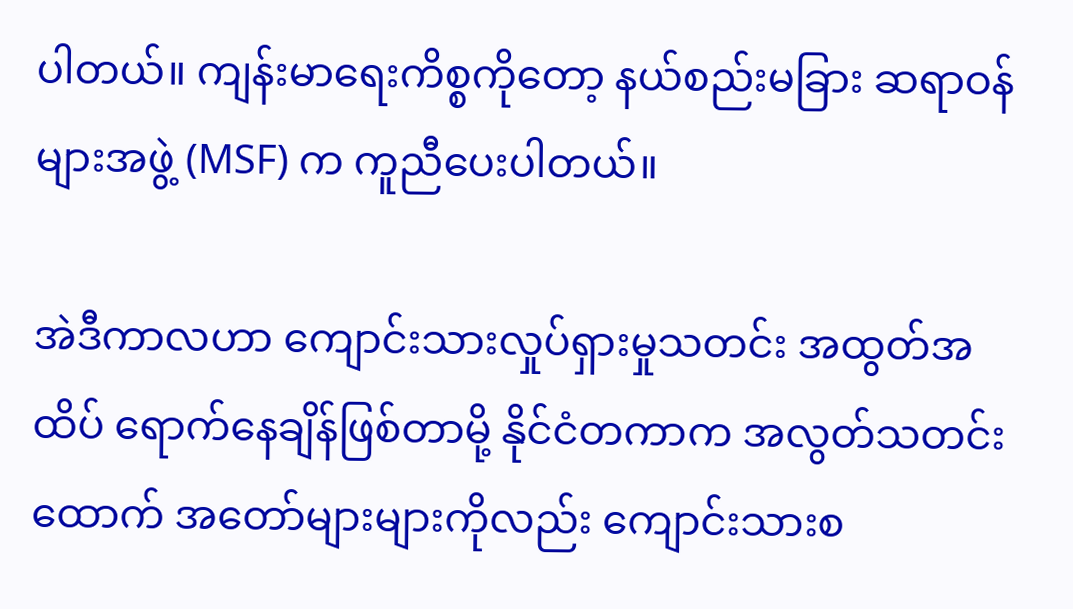ပါတယ်။ ကျန်းမာရေးကိစ္စကိုတော့ နယ်စည်းမခြား ဆရာဝန်များအဖွဲ့ (MSF) က ကူညီပေးပါတယ်။

အဲဒီကာလဟာ ကျောင်းသားလှုပ်ရှားမှုသတင်း အထွတ်အထိပ် ရောက်နေချိန်ဖြစ်တာမို့ နိုင်ငံတကာက အလွတ်သတင်းထောက် အတော်များများကိုလည်း ကျောင်းသားစ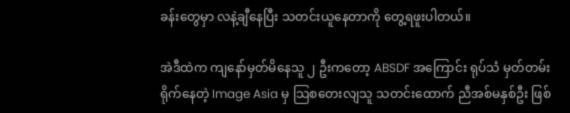ခန်းတွေမှာ လနဲ့ချီနေပြီး သတင်းယူနေတာကို တွေ့ရဖူးပါတယ်။

အဲဒီထဲက ကျနော်မှတ်မိနေသူ ၂ ဦးကတော့ ABSDF အကြောင်း ရုပ်သံ မှတ်တမ်းရိုက်နေတဲ့ Image Asia မှ သြစတေးလျသူ သတင်းထောက် ညီအစ်မနှစ်ဦး ဖြစ်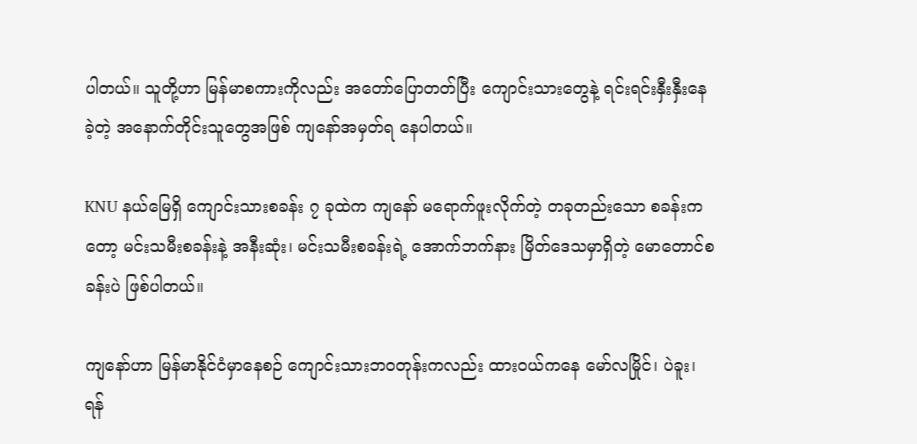ပါတယ်။ သူတို့ဟာ မြန်မာစကားကိုလည်း အတော်ပြောတတ်ပြီး ကျောင်းသားတွေနဲ့ ရင်းရင်းနှီးနှီးနေခဲ့တဲ့ အနောက်တိုင်းသူတွေအဖြစ် ကျနော်အမှတ်ရ နေပါတယ်။

KNU နယ်မြေရှိ ကျောင်းသားစခန်း ၇ ခုထဲက ကျနော် မရောက်ဖူးလိုက်တဲ့ တခုတည်းသော စခန်းကတော့ မင်းသမီးစခန်းနဲ့ အနီးဆုံး၊ မင်းသမီးစခန်းရဲ့ အောက်ဘက်နား မြိတ်ဒေသမှာရှိတဲ့ မောတောင်စခန်းပဲ ဖြစ်ပါတယ်။

ကျနော်ဟာ မြန်မာနိုင်ငံမှာနေစဉ် ကျောင်းသားဘဝတုန်းကလည်း ထားဝယ်ကနေ မော်လမြိုင်၊ ပဲခူး၊ ရန်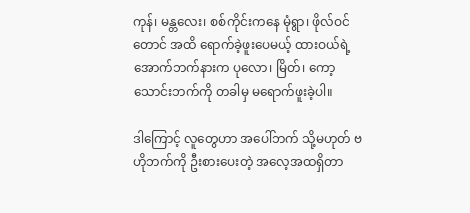ကုန်၊ မန္တလေး၊ စစ်ကိုင်းကနေ မုံရွာ၊ ဖိုလ်ဝင်တောင် အထိ ရောက်ခဲ့ဖူးပေမယ့် ထားဝယ်ရဲ့အောက်ဘက်နားက ပုလော၊ မြိတ်၊ ကော့သောင်းဘက်ကို တခါမှ မရောက်ဖူးခဲ့ပါ။

ဒါကြောင့် လူတွေဟာ အပေါ်ဘက် သို့မဟုတ် ဗဟိုဘက်ကို ဦးစားပေးတဲ့ အလေ့အထရှိတာ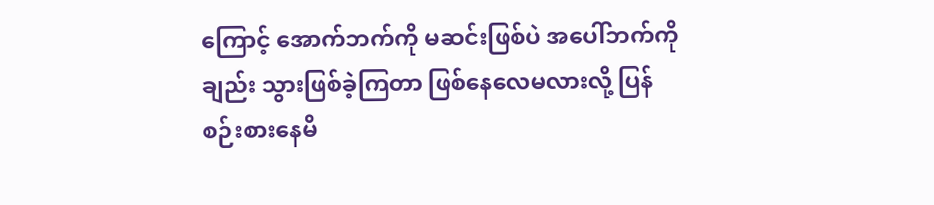ကြောင့် အောက်ဘက်ကို မဆင်းဖြစ်ပဲ အပေါ်ဘက်ကိုချည်း သွားဖြစ်ခဲ့ကြတာ ဖြစ်နေလေမလားလို့ ပြန်စဉ်းစားနေမိ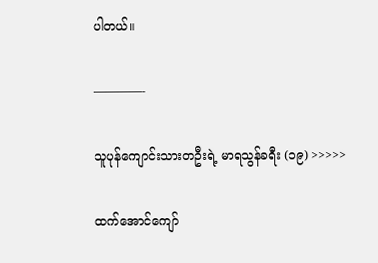ပါတယ်။

————-

သူပုန်ကျောင်းသားတဦးရဲ့ မာရသွန်ခရီး (၁၉) >>>>>

ထက်အောင်ကျော်